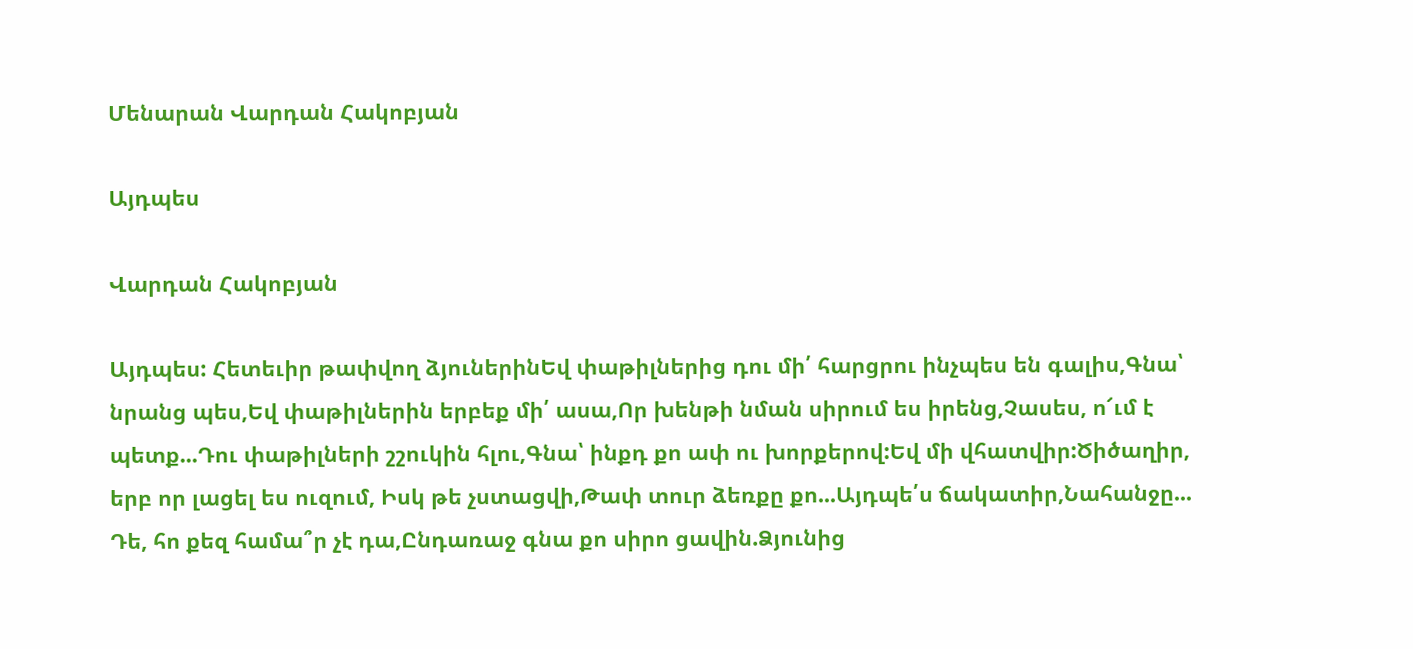Մենարան Վարդան Հակոբյան

Այդպես

Վարդան Հակոբյան

Այդպես: Հետեւիր թափվող ձյուներինԵվ փաթիլներից դու մի՛ հարցրու ինչպես են գալիս,Գնա՝ նրանց պես,Եվ փաթիլներին երբեք մի՛ ասա,Որ խենթի նման սիրում ես իրենց,Չասես, ո՜ւմ է պետք...Դու փաթիլների շշուկին հլու,Գնա՝ ինքդ քո ափ ու խորքերով:Եվ մի վհատվիր:Ծիծաղիր, երբ որ լացել ես ուզում, Իսկ թե չստացվի,Թափ տուր ձեռքը քո...Այդպե՛ս ճակատիր,Նահանջը... Դե, հո քեզ համա՞ր չէ դա,Ընդառաջ գնա քո սիրո ցավին.Ձյունից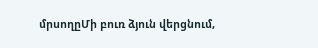մրսողըՄի բուռ ձյուն վերցնում,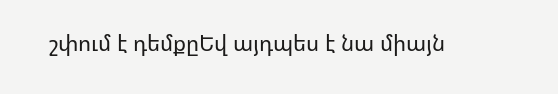շփում է դեմքըԵվ այդպես է նա միայն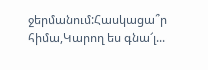ջերմանում:Հասկացա՞ր հիմա,Կարող ես գնա՜լ...